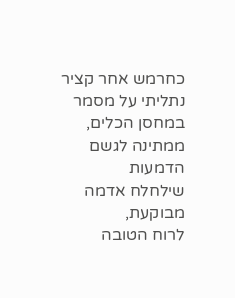כחרמש אחר קציר
נתליתי על מסמר
במחסן הכלים,
ממתינה לגשם הדמעות
שילחלח אדמה מבוקעת,
לרוח הטובה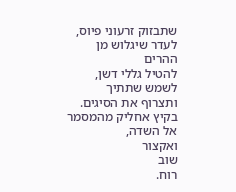שתבזוק זרעוני פיוס,
לעדר שיגלוש מן ההרים
להטיל גללי דשן,
לשמש שתתיך ותצרוף את הסיגים.
בקיץ אחליק מהמסמר
אל השדה,
ואקצור
שוב
רוח.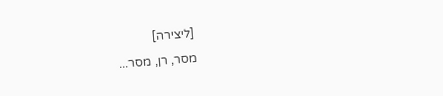[ליצירה]
מסר, רן, מסר...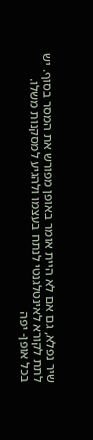שיר נפלא, גם אם לא היית אומר באופן מפורש את המסר בסוף. יש לתת לקורא לאינטלגנטי לנתח בעצמו ולהגיע למסקנות משלו.
בכל אופן- יפה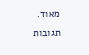מאוד.
תגובות